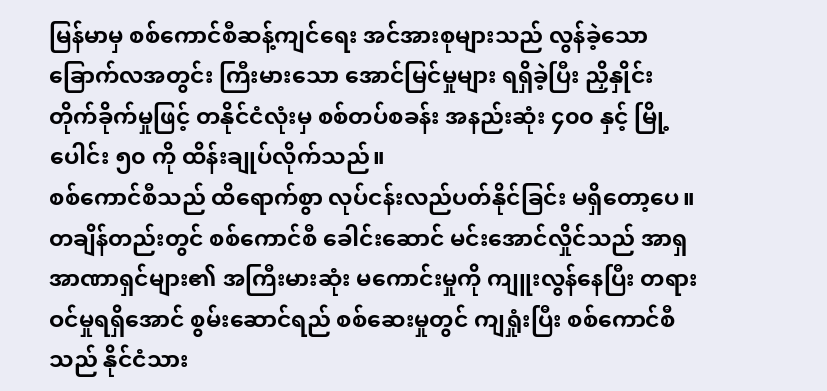မြန်မာမှ စစ်ကောင်စီဆန့်ကျင်ရေး အင်အားစုများသည် လွန်ခဲ့သော ခြောက်လအတွင်း ကြီးမားသော အောင်မြင်မှုများ ရရှိခဲ့ပြီး ညှိနှိုင်းတိုက်ခိုက်မှုဖြင့် တနိုင်ငံလုံးမှ စစ်တပ်စခန်း အနည်းဆုံး ၄၀၀ နှင့် မြို့ပေါင်း ၅၀ ကို ထိန်းချုပ်လိုက်သည်။
စစ်ကောင်စီသည် ထိရောက်စွာ လုပ်ငန်းလည်ပတ်နိုင်ခြင်း မရှိတော့ပေ။ တချိန်တည်းတွင် စစ်ကောင်စီ ခေါင်းဆောင် မင်းအောင်လှိုင်သည် အာရှအာဏာရှင်များ၏ အကြီးမားဆုံး မကောင်းမှုကို ကျူးလွန်နေပြီး တရားဝင်မှုရရှိအောင် စွမ်းဆောင်ရည် စစ်ဆေးမှုတွင် ကျရှုံးပြီး စစ်ကောင်စီသည် နိုင်ငံသား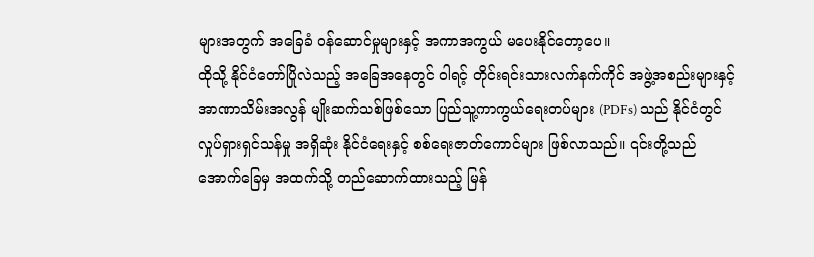များအတွက် အခြေခံ ဝန်ဆောင်မှုများနှင့် အကာအကွယ် မပေးနိုင်တော့ပေ။
ထိုသို့ နိုင်ငံတော်ပြိုလဲသည့် အခြေအနေတွင် ဝါရင့် တိုင်းရင်းသားလက်နက်ကိုင် အဖွဲ့အစည်းများနှင့် အာဏာသိမ်းအလွန် မျိုးဆက်သစ်ဖြစ်သော ပြည်သူ့ကာကွယ်ရေးတပ်များ (PDFs) သည် နိုင်ငံတွင် လှုပ်ရှားရှင်သန်မှု အရှိဆုံး နိုင်ငံရေးနှင့် စစ်ရေးဇာတ်ကောင်များ ဖြစ်လာသည်။ ၎င်းတို့သည် အောက်ခြေမှ အထက်သို့ တည်ဆောက်ထားသည့် မြန်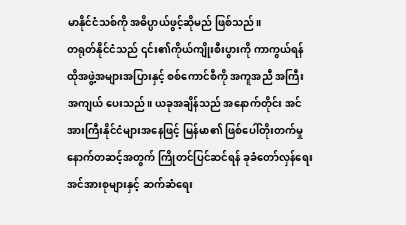မာနိုင်ငံသစ်ကို အဓိပ္ပာယ်ဖွင့်ဆိုမည် ဖြစ်သည်။
တရုတ်နိုင်ငံသည် ၎င်း၏ကိုယ်ကျိုးစီးပွားကို ကာကွယ်ရန် ထိုအဖွဲ့အများအပြားနှင့် စစ်ကောင်စီကို အကူအညီ အကြီးအကျယ် ပေးသည်။ ယခုအချိန်သည် အနောက်တိုင်း အင်အားကြီးနိုင်ငံများအနေဖြင့် မြန်မာ၏ ဖြစ်ပေါ်တိုးတက်မှု နောက်တဆင့်အတွက် ကြိုတင်ပြင်ဆင်ရန် ခုခံတော်လှန်ရေး အင်အားစုများနှင့် ဆက်ဆံရေး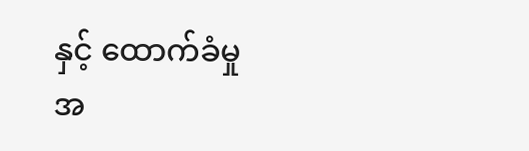နှင့် ထောက်ခံမှု အ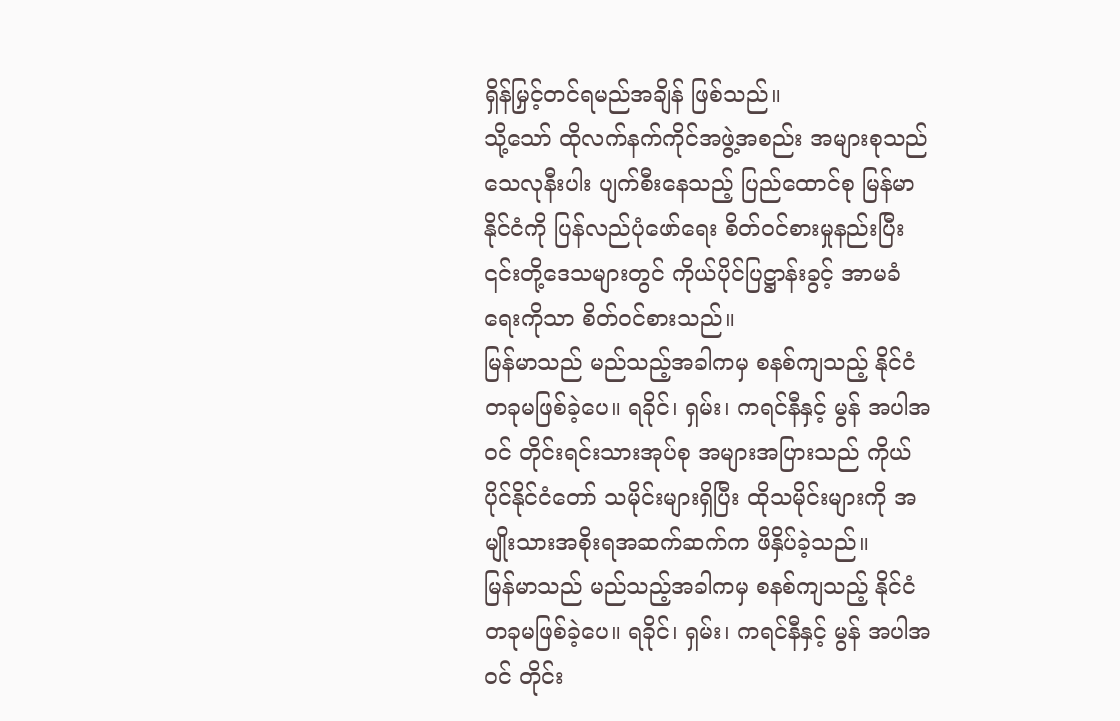ရှိန်မြှင့်တင်ရမည်အချိန် ဖြစ်သည်။
သို့သော် ထိုလက်နက်ကိုင်အဖွဲ့အစည်း အများစုသည် သေလုနီးပါး ပျက်စီးနေသည့် ပြည်ထောင်စု မြန်မာနိုင်ငံကို ပြန်လည်ပုံဖော်ရေး စိတ်ဝင်စားမှုနည်းပြီး ၎င်းတို့ဒေသများတွင် ကိုယ်ပိုင်ပြဋ္ဌာန်းခွင့် အာမခံရေးကိုသာ စိတ်ဝင်စားသည်။
မြန်မာသည် မည်သည့်အခါကမှ စနစ်ကျသည့် နိုင်ငံတခုမဖြစ်ခဲ့ပေ။ ရခိုင်၊ ရှမ်း၊ ကရင်နီနှင့် မွန် အပါအဝင် တိုင်းရင်းသားအုပ်စု အများအပြားသည် ကိုယ်ပိုင်နိုင်ငံတော် သမိုင်းများရှိပြီး ထိုသမိုင်းများကို အမျိုးသားအစိုးရအဆက်ဆက်က ဖိနှိပ်ခဲ့သည်။
မြန်မာသည် မည်သည့်အခါကမှ စနစ်ကျသည့် နိုင်ငံတခုမဖြစ်ခဲ့ပေ။ ရခိုင်၊ ရှမ်း၊ ကရင်နီနှင့် မွန် အပါအဝင် တိုင်း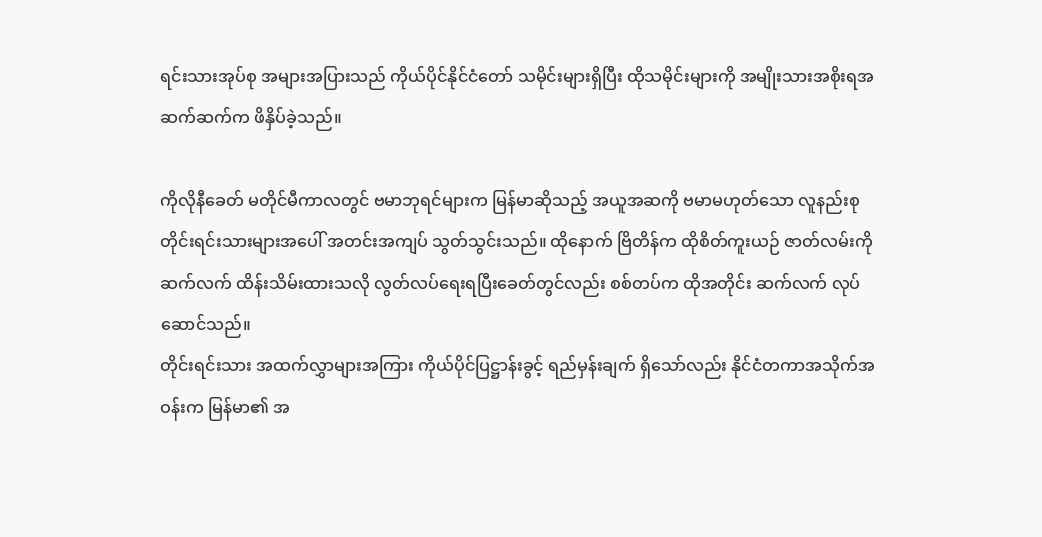ရင်းသားအုပ်စု အများအပြားသည် ကိုယ်ပိုင်နိုင်ငံတော် သမိုင်းများရှိပြီး ထိုသမိုင်းများကို အမျိုးသားအစိုးရအဆက်ဆက်က ဖိနှိပ်ခဲ့သည်။

ကိုလိုနီခေတ် မတိုင်မီကာလတွင် ဗမာဘုရင်များက မြန်မာဆိုသည့် အယူအဆကို ဗမာမဟုတ်သော လူနည်းစု တိုင်းရင်းသားများအပေါ် အတင်းအကျပ် သွတ်သွင်းသည်။ ထိုနောက် ဗြိတိန်က ထိုစိတ်ကူးယဉ် ဇာတ်လမ်းကို ဆက်လက် ထိန်းသိမ်းထားသလို လွတ်လပ်ရေးရပြီးခေတ်တွင်လည်း စစ်တပ်က ထိုအတိုင်း ဆက်လက် လုပ်ဆောင်သည်။
တိုင်းရင်းသား အထက်လွှာများအကြား ကိုယ်ပိုင်ပြဋ္ဌာန်းခွင့် ရည်မှန်းချက် ရှိသော်လည်း နိုင်ငံတကာအသိုက်အဝန်းက မြန်မာ၏ အ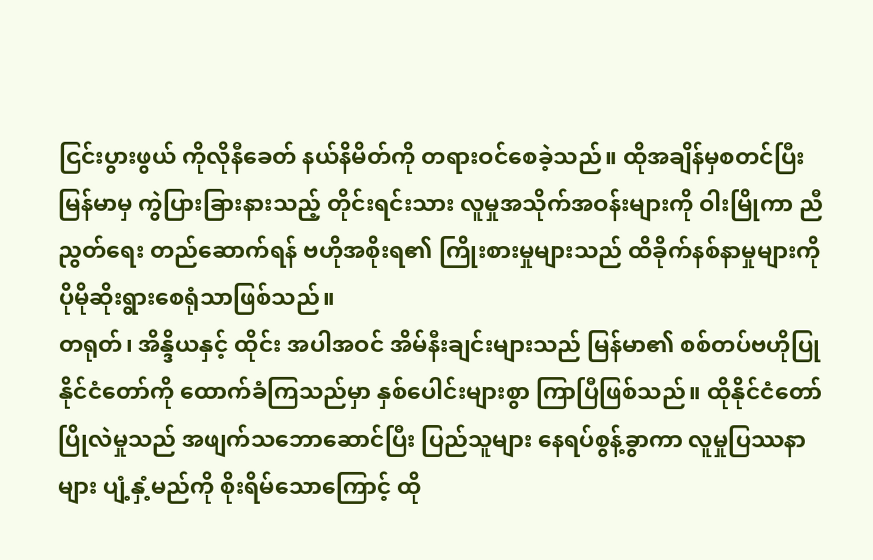ငြင်းပွားဖွယ် ကိုလိုနီခေတ် နယ်နိမိတ်ကို တရားဝင်စေခဲ့သည်။ ထိုအချိန်မှစတင်ပြီး မြန်မာမှ ကွဲပြားခြားနားသည့် တိုင်းရင်းသား လူမှုအသိုက်အဝန်းများကို ဝါးမြိုကာ ညီညွတ်ရေး တည်ဆောက်ရန် ဗဟိုအစိုးရ၏ ကြိုးစားမှုများသည် ထိခိုက်နစ်နာမှုများကို ပိုမိုဆိုးရွားစေရုံသာဖြစ်သည်။
တရုတ်၊ အိန္ဒိယနှင့် ထိုင်း အပါအဝင် အိမ်နီးချင်းများသည် မြန်မာ၏ စစ်တပ်ဗဟိုပြု နိုင်ငံတော်ကို ထောက်ခံကြသည်မှာ နှစ်ပေါင်းများစွာ ကြာပြီဖြစ်သည်။ ထိုနိုင်ငံတော်ပြိုလဲမှုသည် အဖျက်သဘောဆောင်ပြီး ပြည်သူများ နေရပ်စွန့်ခွာကာ လူမှုပြဿနာများ ပျံ့နှံ့မည်ကို စိုးရိမ်သောကြောင့် ထို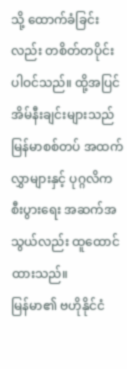သို့ ထောက်ခံခြင်းလည်း တစိတ်တပိုင်း ပါဝင်သည်။ ထို့အပြင် အိမ်နီးချင်းများသည် မြန်မာစစ်တပ် အထက်လွှာများနှင့် ပုဂ္ဂလိက စီးပွားရေး အဆက်အသွယ်လည်း ထူထောင်ထားသည်။
မြန်မာ၏ ဗဟိုနိုင်ငံ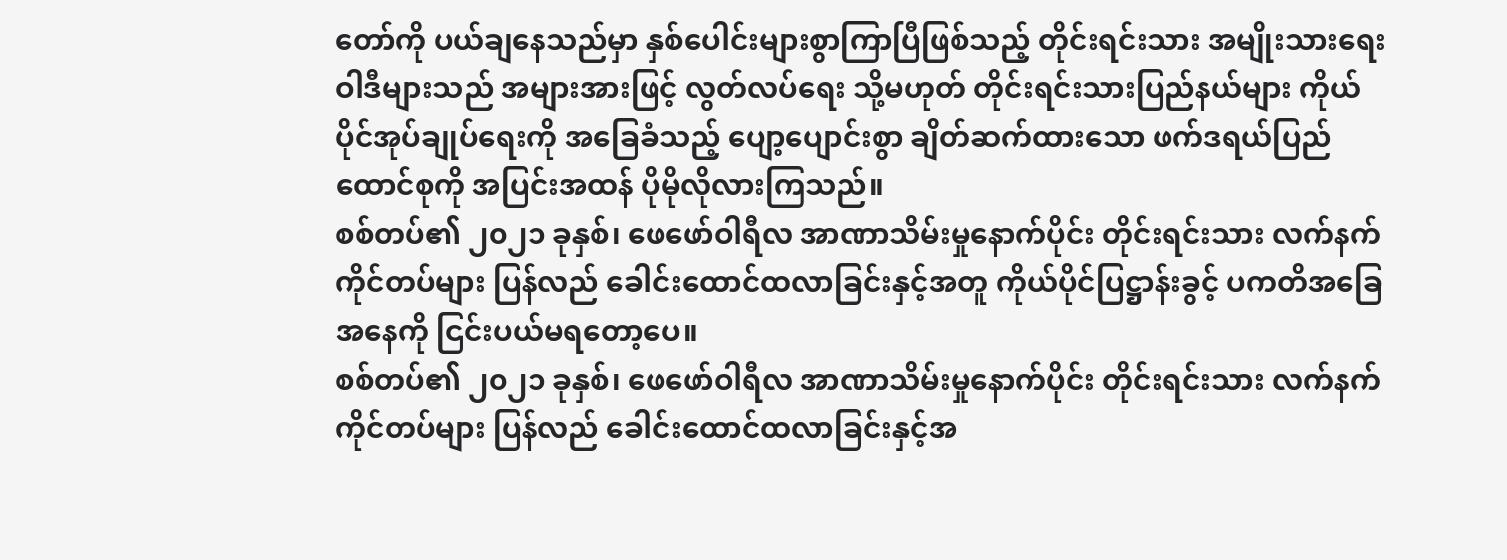တော်ကို ပယ်ချနေသည်မှာ နှစ်ပေါင်းများစွာကြာပြီဖြစ်သည့် တိုင်းရင်းသား အမျိုးသားရေးဝါဒီများသည် အများအားဖြင့် လွတ်လပ်ရေး သို့မဟုတ် တိုင်းရင်းသားပြည်နယ်များ ကိုယ်ပိုင်အုပ်ချုပ်ရေးကို အခြေခံသည့် ပျော့ပျောင်းစွာ ချိတ်ဆက်ထားသော ဖက်ဒရယ်ပြည်ထောင်စုကို အပြင်းအထန် ပိုမိုလိုလားကြသည်။
စစ်တပ်၏ ၂၀၂၁ ခုနှစ်၊ ဖေဖော်ဝါရီလ အာဏာသိမ်းမှုနောက်ပိုင်း တိုင်းရင်းသား လက်နက်ကိုင်တပ်များ ပြန်လည် ခေါင်းထောင်ထလာခြင်းနှင့်အတူ ကိုယ်ပိုင်ပြဋ္ဌာန်းခွင့် ပကတိအခြေအနေကို ငြင်းပယ်မရတော့ပေ။
စစ်တပ်၏ ၂၀၂၁ ခုနှစ်၊ ဖေဖော်ဝါရီလ အာဏာသိမ်းမှုနောက်ပိုင်း တိုင်းရင်းသား လက်နက်ကိုင်တပ်များ ပြန်လည် ခေါင်းထောင်ထလာခြင်းနှင့်အ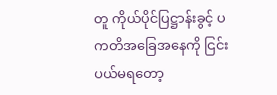တူ ကိုယ်ပိုင်ပြဋ္ဌာန်းခွင့် ပကတိအခြေအနေကို ငြင်းပယ်မရတော့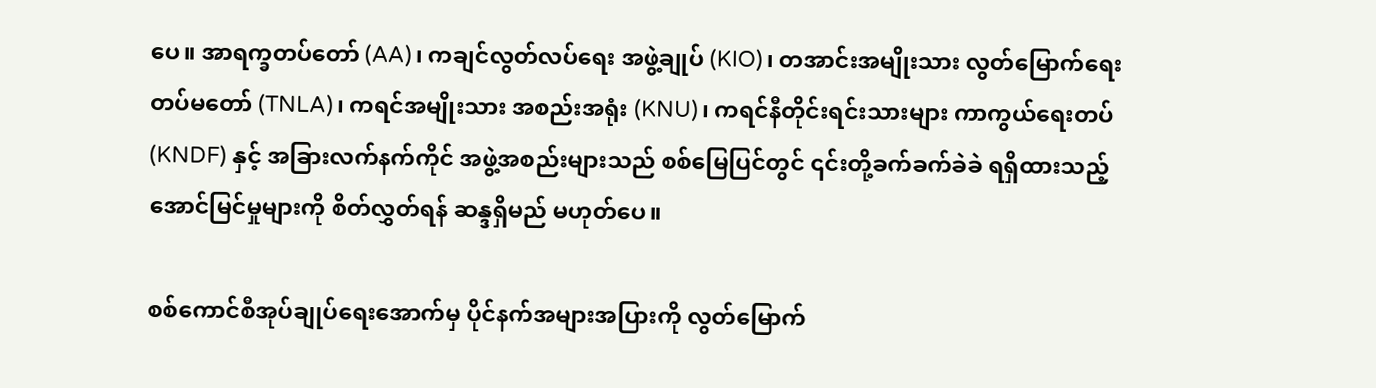ပေ။ အာရက္ခတပ်တော် (AA)၊ ကချင်လွတ်လပ်ရေး အဖွဲ့ချုပ် (KIO)၊ တအာင်းအမျိုးသား လွတ်မြောက်ရေးတပ်မတော် (TNLA)၊ ကရင်အမျိုးသား အစည်းအရုံး (KNU)၊ ကရင်နီတိုင်းရင်းသားများ ကာကွယ်ရေးတပ် (KNDF) နှင့် အခြားလက်နက်ကိုင် အဖွဲ့အစည်းများသည် စစ်မြေပြင်တွင် ၎င်းတို့ခက်ခက်ခဲခဲ ရရှိထားသည့် အောင်မြင်မှုများကို စိတ်လွှတ်ရန် ဆန္ဒရှိမည် မဟုတ်ပေ။

စစ်ကောင်စီအုပ်ချုပ်ရေးအောက်မှ ပိုင်နက်အများအပြားကို လွတ်မြောက်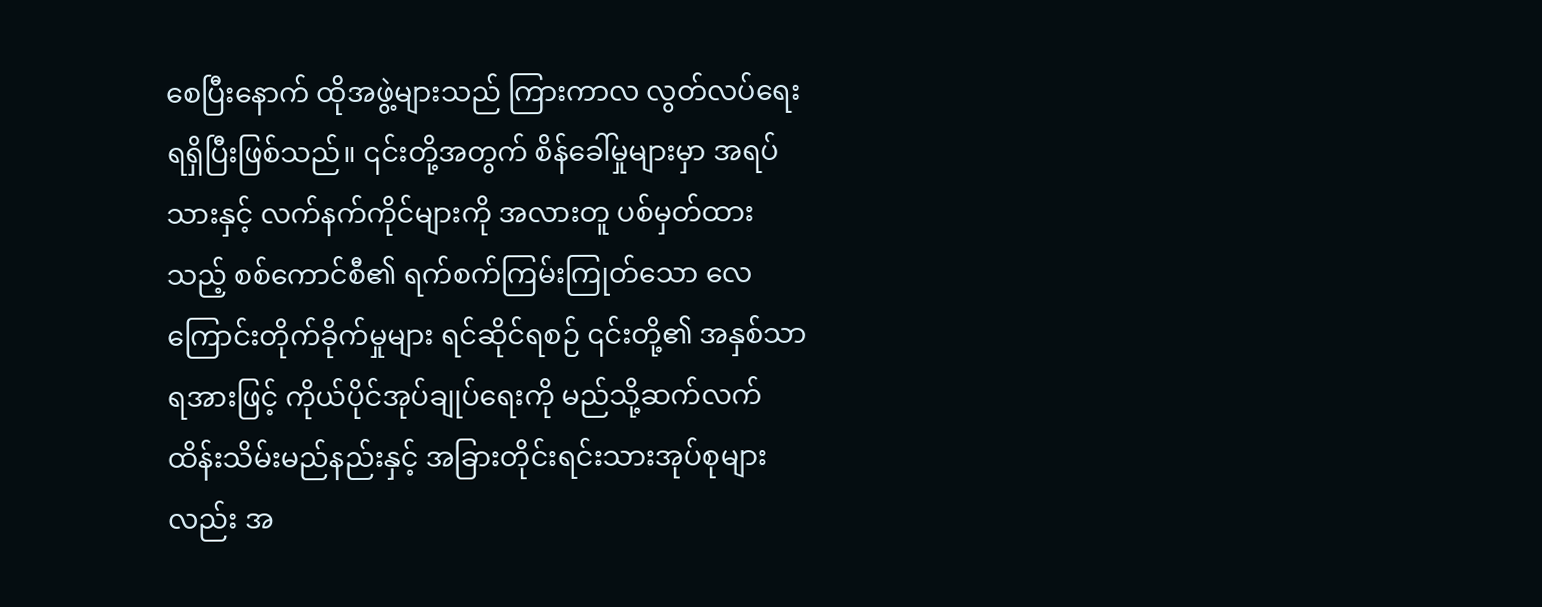စေပြီးနောက် ထိုအဖွဲ့များသည် ကြားကာလ လွတ်လပ်ရေး ရရှိပြီးဖြစ်သည်။ ၎င်းတို့အတွက် စိန်ခေါ်မှုများမှာ အရပ်သားနှင့် လက်နက်ကိုင်များကို အလားတူ ပစ်မှတ်ထားသည့် စစ်ကောင်စီ၏ ရက်စက်ကြမ်းကြုတ်သော လေကြောင်းတိုက်ခိုက်မှုများ ရင်ဆိုင်ရစဉ် ၎င်းတို့၏ အနှစ်သာရအားဖြင့် ကိုယ်ပိုင်အုပ်ချုပ်ရေးကို မည်သို့ဆက်လက် ထိန်းသိမ်းမည်နည်းနှင့် အခြားတိုင်းရင်းသားအုပ်စုများလည်း အ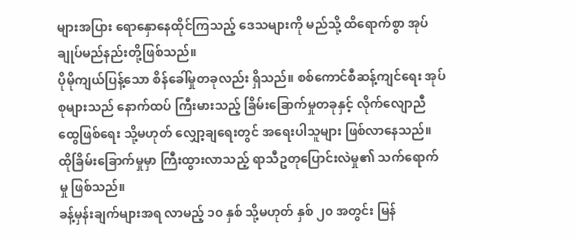များအပြား ရောနှောနေထိုင်ကြသည့် ဒေသများကို မည်သို့ ထိရောက်စွာ အုပ်ချုပ်မည်နည်းတို့ဖြစ်သည်။
ပိုမိုကျယ်ပြန့်သော စိန်ခေါ်မှုတခုလည်း ရှိသည်။ စစ်ကောင်စီဆန့်ကျင်ရေး အုပ်စုများသည် နောက်ထပ် ကြီးမားသည့် ခြိမ်းခြောက်မှုတခုနှင့် လိုက်လျောညီထွေဖြစ်ရေး သို့မဟုတ် လျှော့ချရေးတွင် အရေးပါသူများ ဖြစ်လာနေသည်။ ထိုခြိမ်းခြောက်မှုမှာ ကြီးထွားလာသည့် ရာသီဥတုပြောင်းလဲမှု၏ သက်ရောက်မှု ဖြစ်သည်။
ခန့်မှန်းချက်များအရ လာမည့် ၁၀ နှစ် သို့မဟုတ် နှစ် ၂၀ အတွင်း မြန်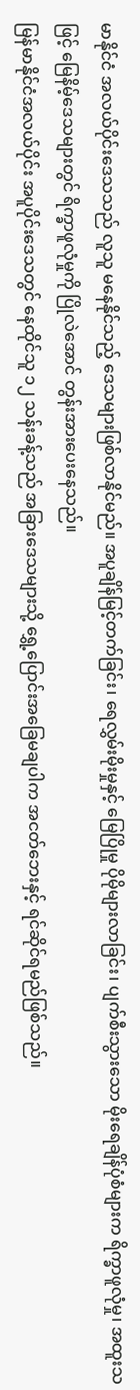မာနိုင်ငံ အလယ်ပိုင်းဒေသသည် လူသူ မနေနိုင်သည့် ဒေသများဖြစ်လာနိုင်မည်။ အပူချိန်မြင့်တက်ခြင်း၊ ရေလွှမ်းမိုးမှုနှင့် မြေပြိုမှု ပိုမိုများလာခြင်း၊ ပျက်စီးသွားသော မိုးရေချိန်ပုံစံများက ရိက္ခာဖူလုံမှု၊ အထူးသဖြင့် မြေနိမ့်ဒေသများတွင် ရိက္ခာဖူလုံမှုကို ပြိုလဲအောင် တွန်းအားပေးနေသည်။
မြန်မာနိုင်ငံအလယ်ပိုင်း အပူပိုင်းဒေသတွင် နေထိုင်သူ ၁၂ သန်းခန့်သည် အခြားဒေသများသို့ ရွှေ့ပြောင်းအခြေမချပါက အငတ်ဘေးနှင့် ရင်ဆိုင်ရမည်ဖြစ်သည်။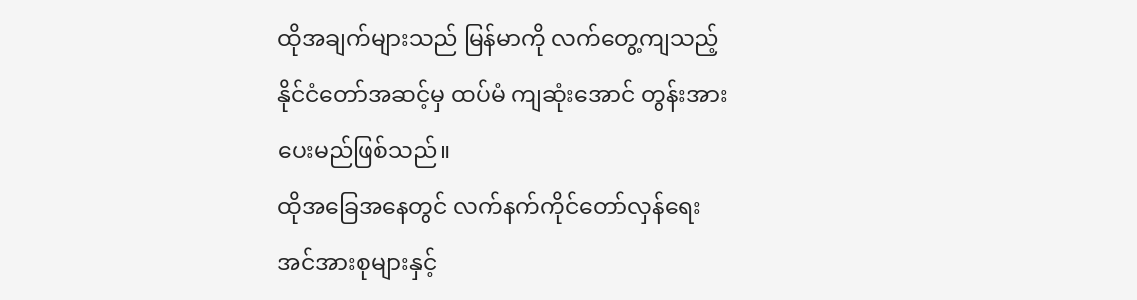ထိုအချက်များသည် မြန်မာကို လက်တွေ့ကျသည့် နိုင်ငံတော်အဆင့်မှ ထပ်မံ ကျဆုံးအောင် တွန်းအားပေးမည်ဖြစ်သည်။
ထိုအခြေအနေတွင် လက်နက်ကိုင်တော်လှန်ရေး အင်အားစုများနှင့်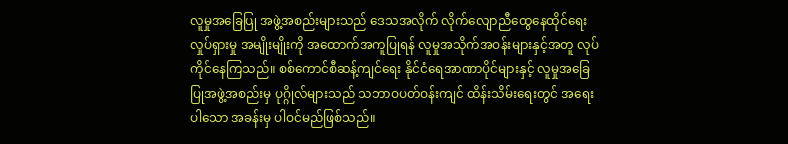လူမှုအခြေပြု အဖွဲ့အစည်းများသည် ဒေသအလိုက် လိုက်လျောညီထွေနေထိုင်ရေး လှုပ်ရှားမှု အမျိုးမျိုးကို အထောက်အကူပြုရန် လူမှုအသိုက်အဝန်းများနှင့်အတူ လုပ်ကိုင်နေကြသည်။ စစ်ကောင်စီဆန့်ကျင်ရေး နိုင်ငံရေအာဏာပိုင်များနှင့် လူမှုအခြေပြုအဖွဲ့အစည်းမှ ပုဂ္ဂိုလ်များသည် သဘာဝပတ်ဝန်းကျင် ထိန်းသိမ်းရေးတွင် အရေးပါသော အခန်းမှ ပါဝင်မည်ဖြစ်သည်။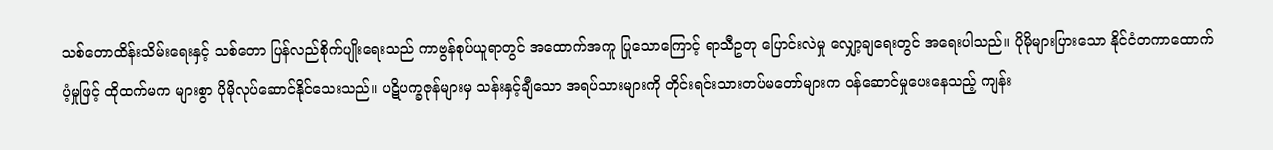သစ်တောထိန်းသိမ်းရေးနှင့် သစ်တော ပြန်လည်စိုက်ပျိုးရေးသည် ကာဗွန်စုပ်ယူရာတွင် အထောက်အကူ ပြုသောကြောင့် ရာသီဥတု ပြောင်းလဲမှု လျှော့ချရေးတွင် အရေးပါသည်။ ပိုမိုများပြားသော နိုင်ငံတကာထောက်ပံ့မှုဖြင့် ထိုထက်မက များစွာ ပိုမိုလုပ်ဆောင်နိုင်သေးသည်။ ပဋိပက္ခဇုန်များမှ သန်းနှင့်ချီသော အရပ်သားများကို တိုင်းရင်းသားတပ်မတော်များက ဝန်ဆောင်မှုပေးနေသည့် ကျန်း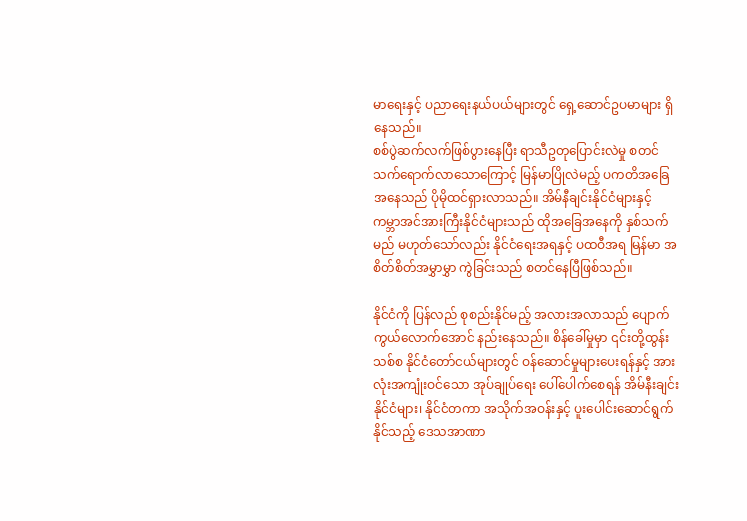မာရေးနှင့် ပညာရေးနယ်ပယ်များတွင် ရှေ့ဆောင်ဥပမာများ ရှိနေသည်။
စစ်ပွဲဆက်လက်ဖြစ်ပွားနေပြီး ရာသီဥတုပြောင်းလဲမှု စတင် သက်ရောက်လာသောကြောင့် မြန်မာပြိုလဲမည့် ပကတိအခြေအနေသည် ပိုမိုထင်ရှားလာသည်။ အိမ်နီချင်းနိုင်ငံများနှင့် ကမ္ဘာအင်အားကြီးနိုင်ငံများသည် ထိုအခြေအနေကို နှစ်သက်မည် မဟုတ်သော်လည်း နိုင်ငံရေးအရနှင့် ပထဝီအရ မြန်မာ အစိတ်စိတ်အမွှာမွှာ ကွဲခြင်းသည် စတင်နေပြီဖြစ်သည်။

နိုင်ငံကို ပြန်လည် စုစည်းနိုင်မည့် အလားအလာသည် ပျောက်ကွယ်လောက်အောင် နည်းနေသည်။ စိန်ခေါ်မှုမှာ ၎င်းတို့ထွန်းသစ်စ နိုင်ငံတော်ငယ်များတွင် ဝန်ဆောင်မှုများပေးရန်နှင့် အားလုံးအကျုံးဝင်သော အုပ်ချုပ်ရေး ပေါ်ပေါက်စေရန် အိမ်နီးချင်းနိုင်ငံများ၊ နိုင်ငံတကာ အသိုက်အဝန်းနှင့် ပူးပေါင်းဆောင်ရွက်နိုင်သည့် ဒေသအာဏာ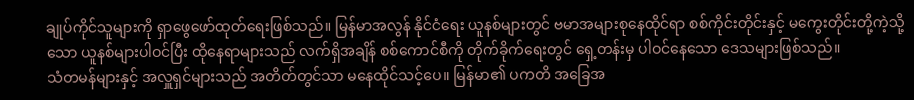ချုပ်ကိုင်သူများကို ရှာဖွေဖော်ထုတ်ရေးဖြစ်သည်။ မြန်မာအလွန် နိုင်ငံရေး ယူနစ်များတွင် ဗမာအများစုနေထိုင်ရာ စစ်ကိုင်းတိုင်းနှင့် မကွေးတိုင်းတို့ကဲ့သို့သော ယူနစ်များပါဝင်ပြီး ထိုနေရာများသည် လက်ရှိအချိန် စစ်ကောင်စီကို တိုက်ခိုက်ရေးတွင် ရှေ့တန်းမှ ပါဝင်နေသော ဒေသများဖြစ်သည်။
သံတမန်များနှင့် အလှူရှင်များသည် အတိတ်တွင်သာ မနေထိုင်သင့်ပေ။ မြန်မာ၏ ပကတိ အခြေအ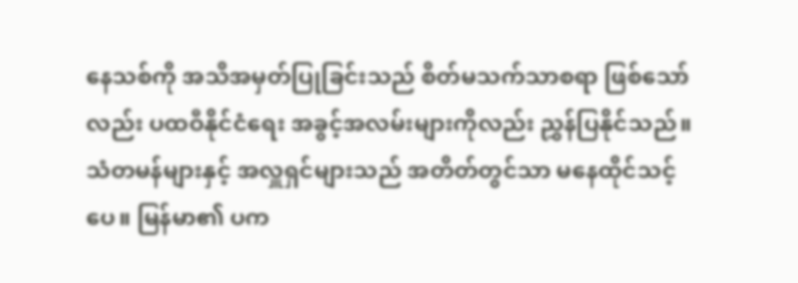နေသစ်ကို အသိအမှတ်ပြုခြင်းသည် စိတ်မသက်သာစရာ ဖြစ်သော်လည်း ပထဝီနိုင်ငံရေး အခွင့်အလမ်းများကိုလည်း ညွှန်ပြနိုင်သည်။
သံတမန်များနှင့် အလှူရှင်များသည် အတိတ်တွင်သာ မနေထိုင်သင့်ပေ။ မြန်မာ၏ ပက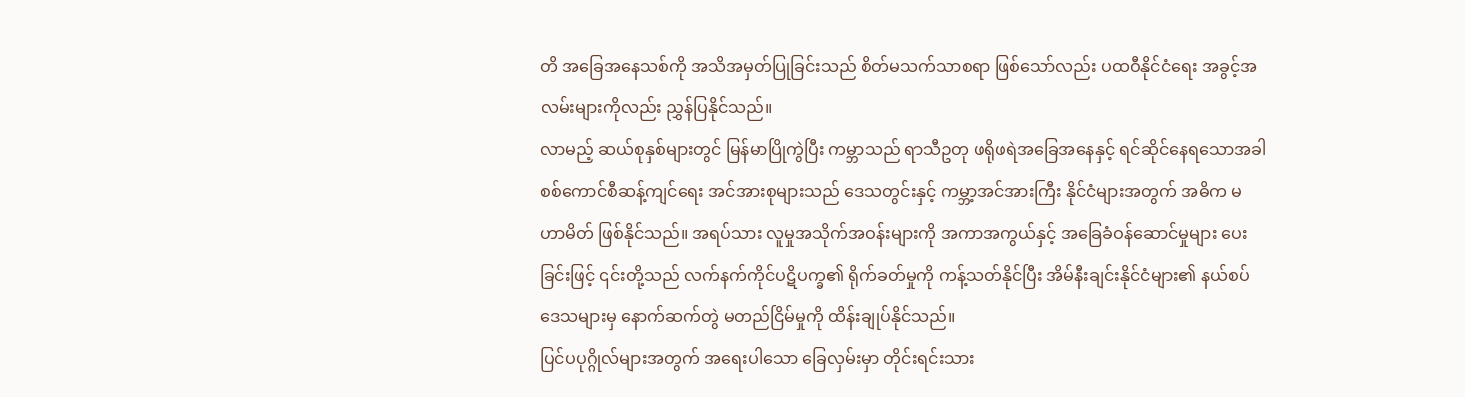တိ အခြေအနေသစ်ကို အသိအမှတ်ပြုခြင်းသည် စိတ်မသက်သာစရာ ဖြစ်သော်လည်း ပထဝီနိုင်ငံရေး အခွင့်အလမ်းများကိုလည်း ညွှန်ပြနိုင်သည်။
လာမည့် ဆယ်စုနှစ်များတွင် မြန်မာပြိုကွဲပြီး ကမ္ဘာသည် ရာသီဥတု ဖရိုဖရဲအခြေအနေနှင့် ရင်ဆိုင်နေရသောအခါ စစ်ကောင်စီဆန့်ကျင်ရေး အင်အားစုများသည် ဒေသတွင်းနှင့် ကမ္ဘာ့အင်အားကြီး နိုင်ငံများအတွက် အဓိက မဟာမိတ် ဖြစ်နိုင်သည်။ အရပ်သား လူမှုအသိုက်အဝန်းများကို အကာအကွယ်နှင့် အခြေခံဝန်ဆောင်မှုများ ပေးခြင်းဖြင့် ၎င်းတို့သည် လက်နက်ကိုင်ပဋိပက္ခ၏ ရိုက်ခတ်မှုကို ကန့်သတ်နိုင်ပြီး အိမ်နီးချင်းနိုင်ငံများ၏ နယ်စပ်ဒေသများမှ နောက်ဆက်တွဲ မတည်ငြိမ်မှုကို ထိန်းချုပ်နိုင်သည်။
ပြင်ပပုဂ္ဂိုလ်များအတွက် အရေးပါသော ခြေလှမ်းမှာ တိုင်းရင်းသား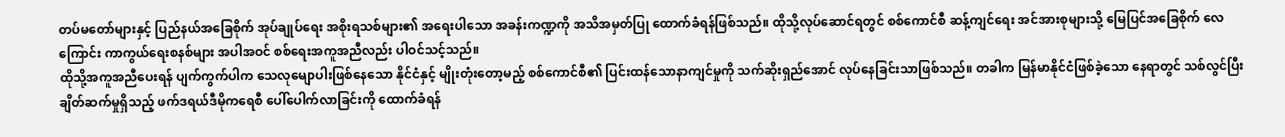တပ်မတော်များနှင့် ပြည်နယ်အခြေစိုက် အုပ်ချုပ်ရေး အစိုးရသစ်များ၏ အရေးပါသော အခန်းကဏ္ဍကို အသိအမှတ်ပြု ထောက်ခံရန်ဖြစ်သည်။ ထိုသို့လုပ်ဆောင်ရတွင် စစ်ကောင်စီ ဆန့်ကျင်ရေး အင်အားစုများသို့ မြေပြင်အခြေစိုက် လေကြောင်း ကာကွယ်ရေးစနစ်များ အပါအဝင် စစ်ရေးအကူအညီလည်း ပါဝင်သင့်သည်။
ထိုသို့အကူအညီပေးရန် ပျက်ကွက်ပါက သေလုမျောပါးဖြစ်နေသော နိုင်ငံနှင့် မျိုးတုံးတော့မည့် စစ်ကောင်စီ၏ ပြင်းထန်သောနာကျင်မှုကို သက်ဆိုးရှည်အောင် လုပ်နေခြင်းသာဖြစ်သည်။ တခါက မြန်မာနိုင်ငံဖြစ်ခဲ့သော နေရာတွင် သစ်လွင်ပြီး ချိတ်ဆက်မှုရှိသည့် ဖက်ဒရယ်ဒီမိုကရေစီ ပေါ်ပေါက်လာခြင်းကို ထောက်ခံရန်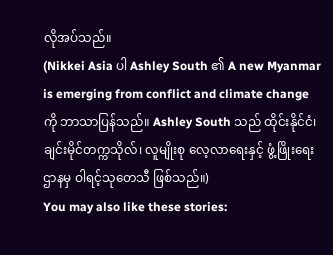လိုအပ်သည်။
(Nikkei Asia ပါ Ashley South ၏ A new Myanmar is emerging from conflict and climate change ကို ဘာသာပြန်သည်။ Ashley South သည် ထိုင်းနိုင်ငံ၊ ချင်းမိုင်တက္ကသိုလ်၊ လူမျိုးစု လေ့လာရေးနှင့် ဖွံ့ဖြိုးရေးဌာနမှ ဝါရင့်သုတေသီ ဖြစ်သည်။)
You may also like these stories: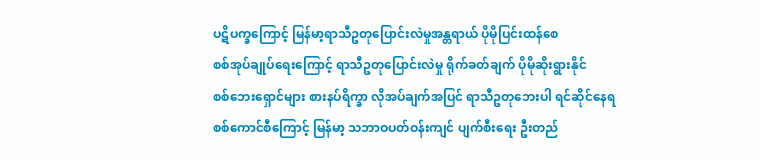ပဋိပက္ခကြောင့် မြန်မာ့ရာသီဥတုပြောင်းလဲမှုအန္တရာယ် ပိုမိုပြင်းထန်စေ
စစ်အုပ်ချုပ်ရေးကြောင့် ရာသီဥတုပြောင်းလဲမှု ရိုက်ခတ်ချက် ပိုမိုဆိုးရွားနိုင်
စစ်ဘေးရှောင်များ စားနပ်ရိက္ခာ လိုအပ်ချက်အပြင် ရာသီဥတုဘေးပါ ရင်ဆိုင်နေရ
စစ်ကောင်စီကြောင့် မြန်မာ့ သဘာဝပတ်ဝန်းကျင် ပျက်စီးရေး ဦးတည်